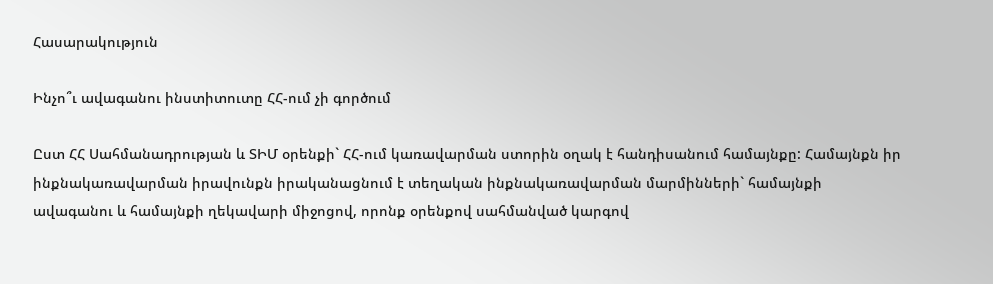Հասարակություն

Ինչո՞ւ ավագանու ինստիտուտը ՀՀ-ում չի գործում

Ըստ ՀՀ Սահմանադրության և ՏԻՄ օրենքի` ՀՀ-ում կառավարման ստորին օղակ է հանդիսանում համայնքը: Համայնքն իր ինքնակառավարման իրավունքն իրականացնում է տեղական ինքնակառավարման մարմինների` համայնքի ավագանու և համայնքի ղեկավարի միջոցով, որոնք օրենքով սահմանված կարգով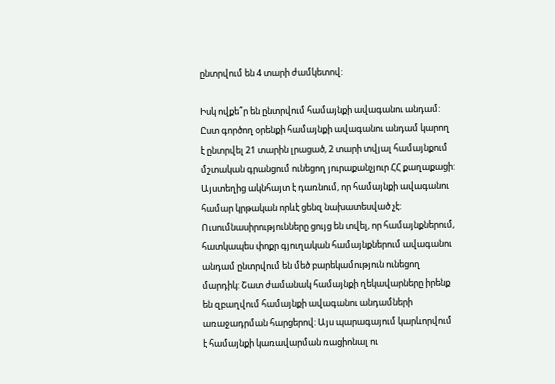ընտրվում են 4 տարի ժամկետով:

Իսկ ովքե՞ր են ընտրվում համայնքի ավագանու անդամ: Ըստ գործող օրենքի համայնքի ավագանու անդամ կարող է ընտրվել 21 տարին լրացած, 2 տարի տվյալ համայնքում մշտական գրանցում ունեցող յուրաքանչյուր ՀՀ քաղաքացի: Այստեղից ակնհայտ է դառնում, որ համայնքի ավագանու համար կրթական որևէ ցենզ նախատեսված չէ: Ուսումնասիրությունները ցույց են տվել, որ համայնքներում, հատկապես փոքր գյուղական համայնքներում ավագանու անդամ ընտրվում են մեծ բարեկամություն ունեցող մարդիկ: Շատ ժամանակ համայնքի ղեկավարները իրենք են զբաղվում համայնքի ավագանու անդամների առաջադրման հարցերով: Այս պարագայում կարևորվում է համայնքի կառավարման ռացիոնալ ու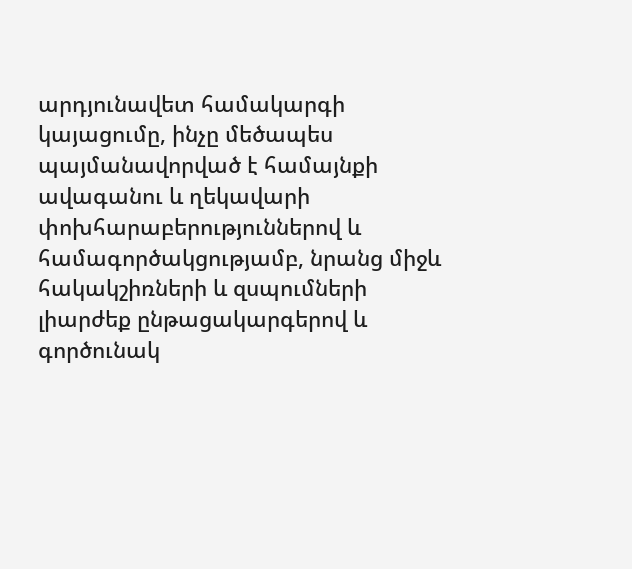արդյունավետ համակարգի կայացումը, ինչը մեծապես պայմանավորված է համայնքի ավագանու և ղեկավարի փոխհարաբերություններով և համագործակցությամբ, նրանց միջև հակակշիռների և զսպումների լիարժեք ընթացակարգերով և գործունակ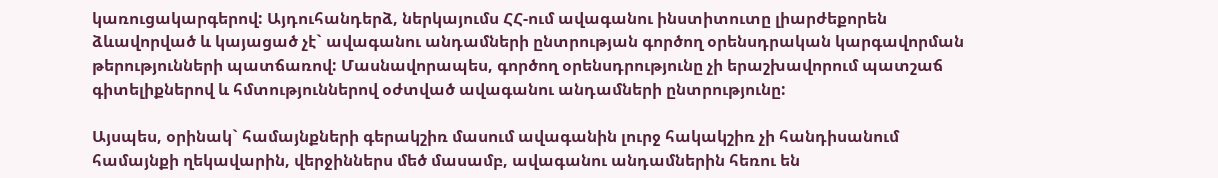կառուցակարգերով: Այդուհանդերձ, ներկայումս ՀՀ-ում ավագանու ինստիտուտը լիարժեքորեն ձևավորված և կայացած չէ` ավագանու անդամների ընտրության գործող օրենսդրական կարգավորման թերությունների պատճառով: Մասնավորապես, գործող օրենսդրությունը չի երաշխավորում պատշաճ գիտելիքներով և հմտություններով օժտված ավագանու անդամների ընտրությունը:

Այսպես, օրինակ` համայնքների գերակշիռ մասում ավագանին լուրջ հակակշիռ չի հանդիսանում համայնքի ղեկավարին, վերջիններս մեծ մասամբ, ավագանու անդամներին հեռու են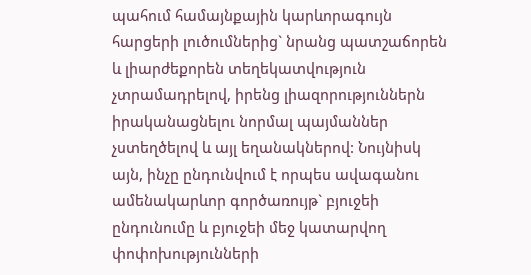պահում համայնքային կարևորագույն հարցերի լուծումներից` նրանց պատշաճորեն և լիարժեքորեն տեղեկատվություն չտրամադրելով, իրենց լիազորություններն իրականացնելու նորմալ պայմաններ չստեղծելով և այլ եղանակներով: Նույնիսկ այն, ինչը ընդունվում է որպես ավագանու ամենակարևոր գործառույթ` բյուջեի ընդունումը և բյուջեի մեջ կատարվող փոփոխությունների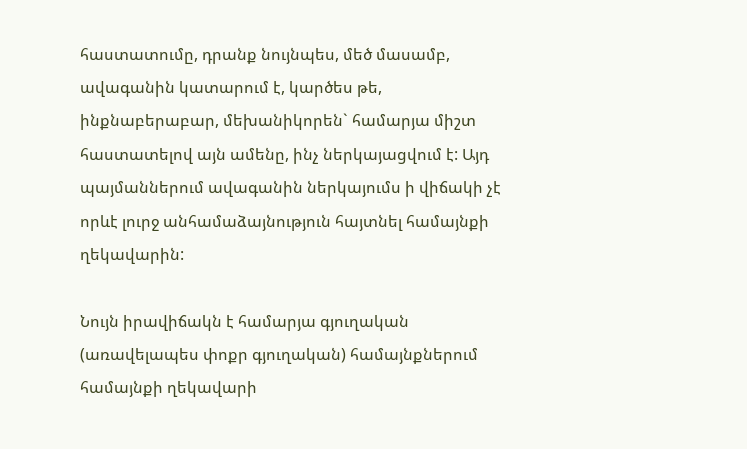հաստատումը, դրանք նույնպես, մեծ մասամբ, ավագանին կատարում է, կարծես թե, ինքնաբերաբար, մեխանիկորեն` համարյա միշտ հաստատելով այն ամենը, ինչ ներկայացվում է: Այդ պայմաններում ավագանին ներկայումս ի վիճակի չէ որևէ լուրջ անհամաձայնություն հայտնել համայնքի ղեկավարին:

Նույն իրավիճակն է համարյա գյուղական (առավելապես փոքր գյուղական) համայնքներում համայնքի ղեկավարի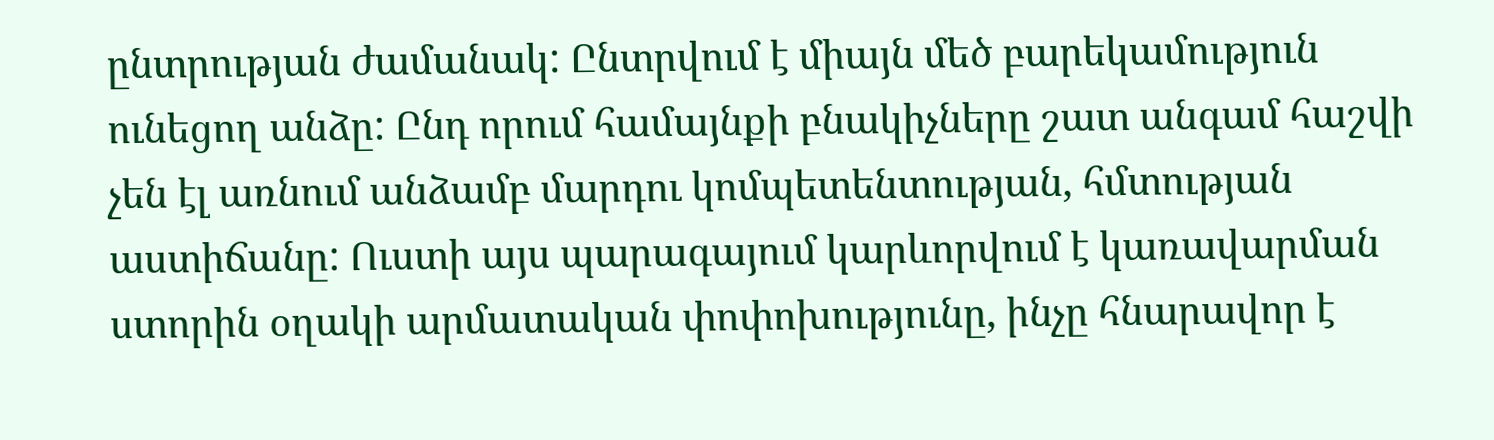ընտրության ժամանակ: Ընտրվում է միայն մեծ բարեկամություն ունեցող անձը: Ընդ որում համայնքի բնակիչները շատ անգամ հաշվի չեն էլ առնում անձամբ մարդու կոմպետենտության, հմտության աստիճանը: Ուստի այս պարագայում կարևորվում է կառավարման ստորին օղակի արմատական փոփոխությունը, ինչը հնարավոր է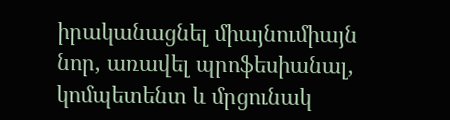իրականացնել միայնումիայն նոր, առավել պրոֆեսիանալ, կոմպետենտ և մրցունակ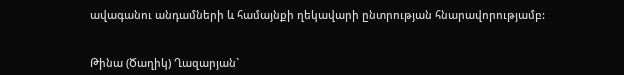ավագանու անդամների և համայնքի ղեկավարի ընտրության հնարավորությամբ:


Թինա (Ծաղիկ) Ղազարյան`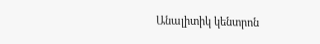Անալիտիկ կենտրոն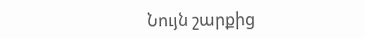Նույն շարքից